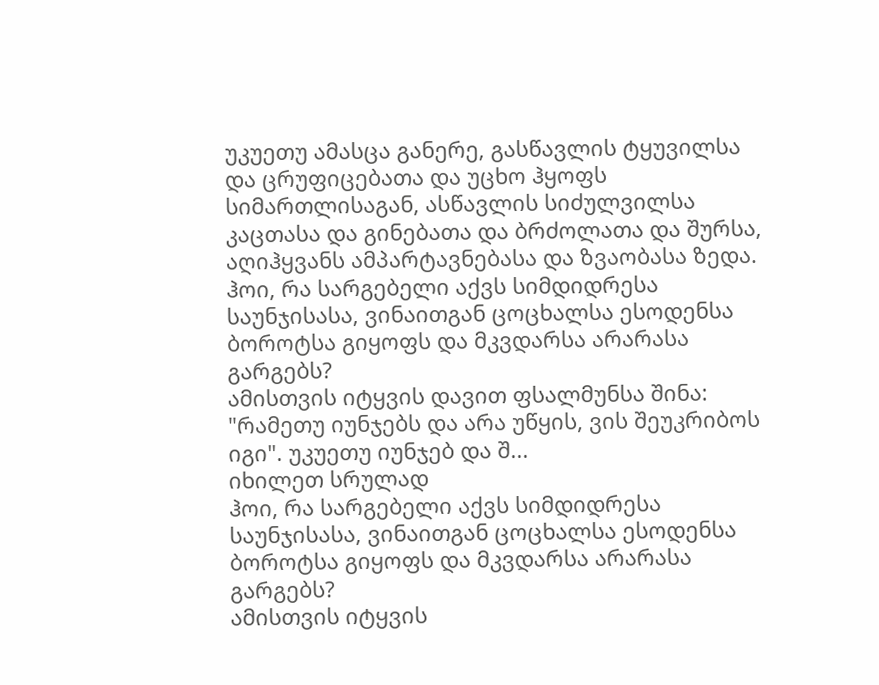უკუეთუ ამასცა განერე, გასწავლის ტყუვილსა და ცრუფიცებათა და უცხო ჰყოფს სიმართლისაგან, ასწავლის სიძულვილსა კაცთასა და გინებათა და ბრძოლათა და შურსა, აღიჰყვანს ამპარტავნებასა და ზვაობასა ზედა.
ჰოი, რა სარგებელი აქვს სიმდიდრესა საუნჯისასა, ვინაითგან ცოცხალსა ესოდენსა ბოროტსა გიყოფს და მკვდარსა არარასა გარგებს?
ამისთვის იტყვის დავით ფსალმუნსა შინა: "რამეთუ იუნჯებს და არა უწყის, ვის შეუკრიბოს იგი". უკუეთუ იუნჯებ და შ...
იხილეთ სრულად
ჰოი, რა სარგებელი აქვს სიმდიდრესა საუნჯისასა, ვინაითგან ცოცხალსა ესოდენსა ბოროტსა გიყოფს და მკვდარსა არარასა გარგებს?
ამისთვის იტყვის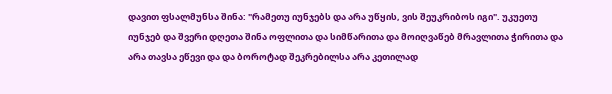დავით ფსალმუნსა შინა: "რამეთუ იუნჯებს და არა უწყის, ვის შეუკრიბოს იგი". უკუეთუ იუნჯებ და შვერი დღეთა შინა ოფლითა და სიმწარითა და მოიღვაწებ მრავლითა ჭირითა და არა თავსა ეწევი და და ბოროტად შეკრებილსა არა კეთილად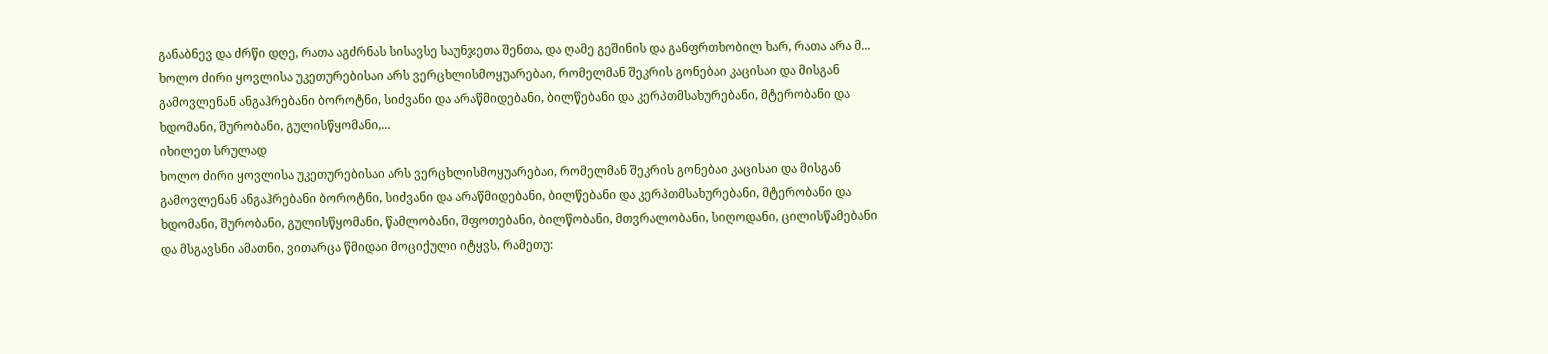განაბნევ და ძრწი დღე, რათა აგძრნას სისავსე საუნჯეთა შენთა, და ღამე გეშინის და განფრთხობილ ხარ, რათა არა მ...
ხოლო ძირი ყოვლისა უკეთურებისაი არს ვერცხლისმოყუარებაი, რომელმან შეკრის გონებაი კაცისაი და მისგან გამოვლენან ანგაჰრებანი ბოროტნი, სიძვანი და არაწმიდებანი, ბილწებანი და კერპთმსახურებანი, მტერობანი და ხდომანი, შურობანი, გულისწყომანი,...
იხილეთ სრულად
ხოლო ძირი ყოვლისა უკეთურებისაი არს ვერცხლისმოყუარებაი, რომელმან შეკრის გონებაი კაცისაი და მისგან გამოვლენან ანგაჰრებანი ბოროტნი, სიძვანი და არაწმიდებანი, ბილწებანი და კერპთმსახურებანი, მტერობანი და ხდომანი, შურობანი, გულისწყომანი, წამლობანი, შფოთებანი, ბილწობანი, მთვრალობანი, სიღოდანი, ცილისწამებანი და მსგავსნი ამათნი, ვითარცა წმიდაი მოციქული იტყვს, რამეთუ: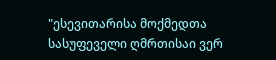"ესევითარისა მოქმედთა სასუფეველი ღმრთისაი ვერ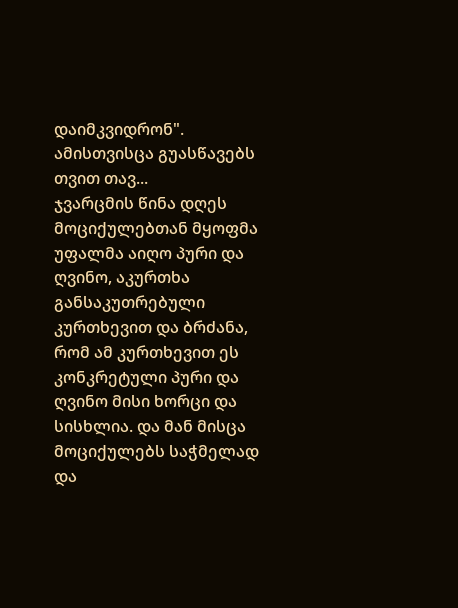დაიმკვიდრონ". ამისთვისცა გუასწავებს თვით თავ...
ჯვარცმის წინა დღეს მოციქულებთან მყოფმა უფალმა აიღო პური და ღვინო, აკურთხა განსაკუთრებული კურთხევით და ბრძანა, რომ ამ კურთხევით ეს კონკრეტული პური და ღვინო მისი ხორცი და სისხლია. და მან მისცა მოციქულებს საჭმელად და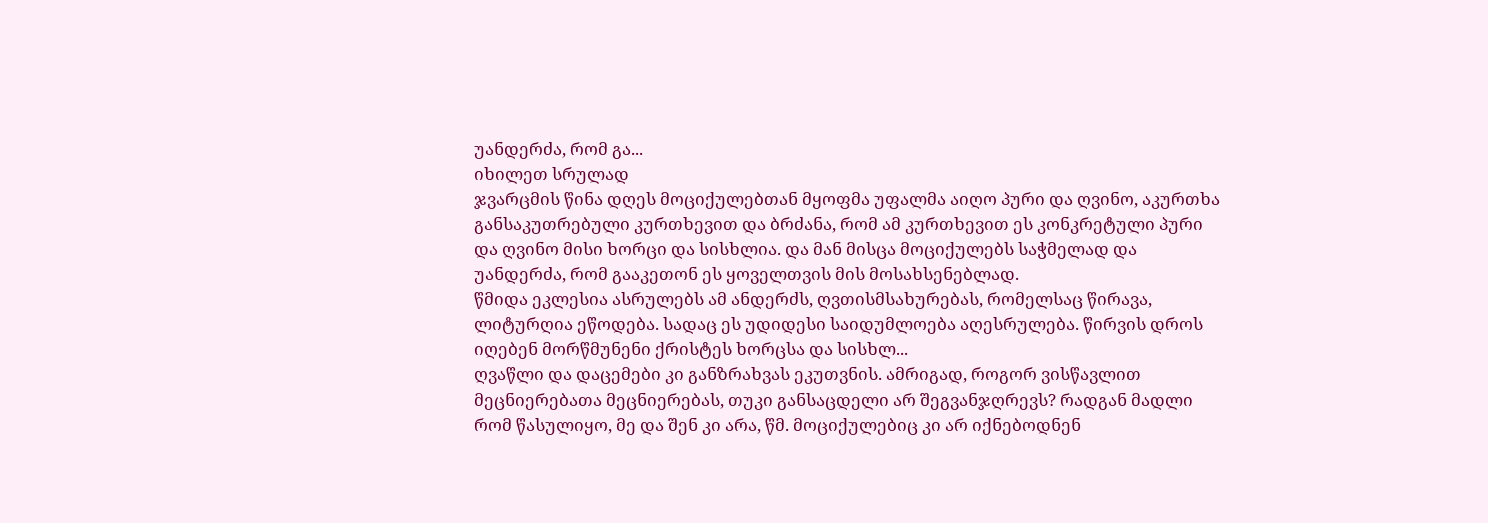უანდერძა, რომ გა...
იხილეთ სრულად
ჯვარცმის წინა დღეს მოციქულებთან მყოფმა უფალმა აიღო პური და ღვინო, აკურთხა განსაკუთრებული კურთხევით და ბრძანა, რომ ამ კურთხევით ეს კონკრეტული პური და ღვინო მისი ხორცი და სისხლია. და მან მისცა მოციქულებს საჭმელად და უანდერძა, რომ გააკეთონ ეს ყოველთვის მის მოსახსენებლად.
წმიდა ეკლესია ასრულებს ამ ანდერძს, ღვთისმსახურებას, რომელსაც წირავა, ლიტურღია ეწოდება. სადაც ეს უდიდესი საიდუმლოება აღესრულება. წირვის დროს იღებენ მორწმუნენი ქრისტეს ხორცსა და სისხლ...
ღვაწლი და დაცემები კი განზრახვას ეკუთვნის. ამრიგად, როგორ ვისწავლით მეცნიერებათა მეცნიერებას, თუკი განსაცდელი არ შეგვანჯღრევს? რადგან მადლი რომ წასულიყო, მე და შენ კი არა, წმ. მოციქულებიც კი არ იქნებოდნენ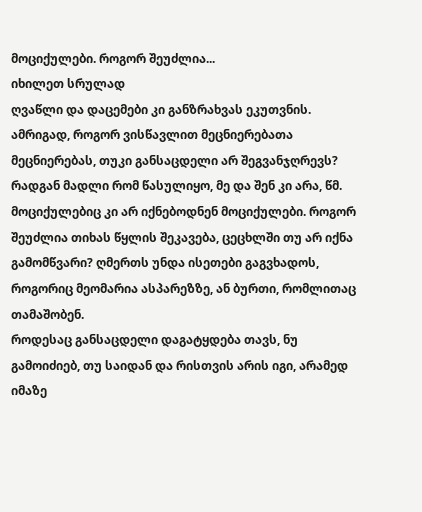მოციქულები. როგორ შეუძლია...
იხილეთ სრულად
ღვაწლი და დაცემები კი განზრახვას ეკუთვნის. ამრიგად, როგორ ვისწავლით მეცნიერებათა მეცნიერებას, თუკი განსაცდელი არ შეგვანჯღრევს? რადგან მადლი რომ წასულიყო, მე და შენ კი არა, წმ. მოციქულებიც კი არ იქნებოდნენ მოციქულები. როგორ შეუძლია თიხას წყლის შეკავება, ცეცხლში თუ არ იქნა გამომწვარი? ღმერთს უნდა ისეთები გაგვხადოს, როგორიც მეომარია ასპარეზზე, ან ბურთი, რომლითაც თამაშობენ.
როდესაც განსაცდელი დაგატყდება თავს, ნუ გამოიძიებ, თუ საიდან და რისთვის არის იგი, არამედ იმაზე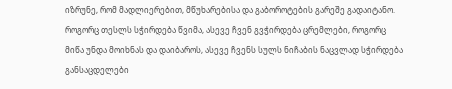იზრუნე, რომ მადლიერებით, მწუხარებისა და გაბოროტების გარეშე გადაიტანო.
როგორც თესლს სჭირდება წვიმა, ასევე ჩვენ გვჭირდება ცრემლები, როგორც მიწა უნდა მოიხნას და დაიბაროს, ასევე ჩვენს სულს ნიჩაბის ნაცვლად სჭირდება განსაცდელები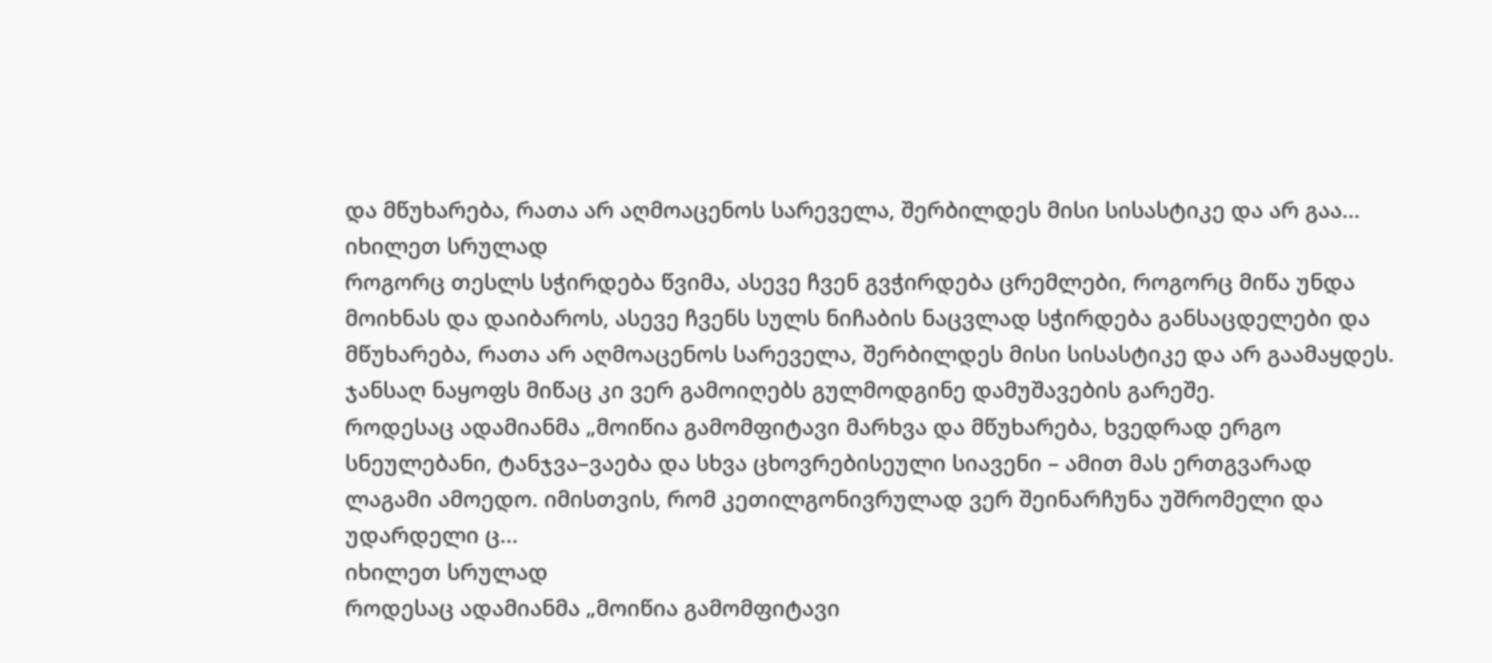და მწუხარება, რათა არ აღმოაცენოს სარეველა, შერბილდეს მისი სისასტიკე და არ გაა...
იხილეთ სრულად
როგორც თესლს სჭირდება წვიმა, ასევე ჩვენ გვჭირდება ცრემლები, როგორც მიწა უნდა მოიხნას და დაიბაროს, ასევე ჩვენს სულს ნიჩაბის ნაცვლად სჭირდება განსაცდელები და მწუხარება, რათა არ აღმოაცენოს სარეველა, შერბილდეს მისი სისასტიკე და არ გაამაყდეს. ჯანსაღ ნაყოფს მიწაც კი ვერ გამოიღებს გულმოდგინე დამუშავების გარეშე.
როდესაც ადამიანმა „მოიწია გამომფიტავი მარხვა და მწუხარება, ხვედრად ერგო სნეულებანი, ტანჯვა–ვაება და სხვა ცხოვრებისეული სიავენი – ამით მას ერთგვარად ლაგამი ამოედო. იმისთვის, რომ კეთილგონივრულად ვერ შეინარჩუნა უშრომელი და უდარდელი ც...
იხილეთ სრულად
როდესაც ადამიანმა „მოიწია გამომფიტავი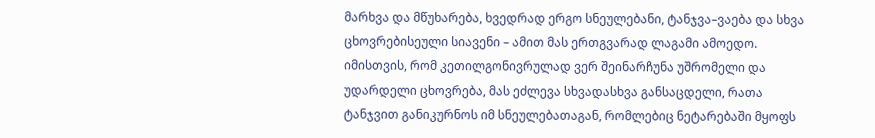მარხვა და მწუხარება, ხვედრად ერგო სნეულებანი, ტანჯვა–ვაება და სხვა ცხოვრებისეული სიავენი – ამით მას ერთგვარად ლაგამი ამოედო. იმისთვის, რომ კეთილგონივრულად ვერ შეინარჩუნა უშრომელი და უდარდელი ცხოვრება, მას ეძლევა სხვადასხვა განსაცდელი, რათა ტანჯვით განიკურნოს იმ სნეულებათაგან, რომლებიც ნეტარებაში მყოფს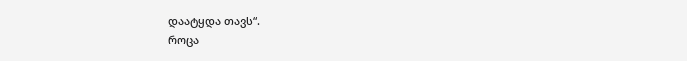დაატყდა თავს“.
როცა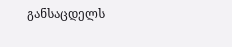განსაცდელს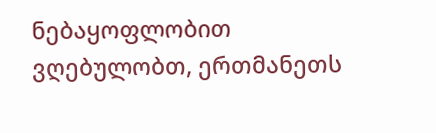ნებაყოფლობით ვღებულობთ, ერთმანეთს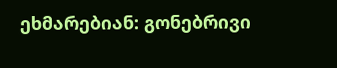ეხმარებიან: გონებრივი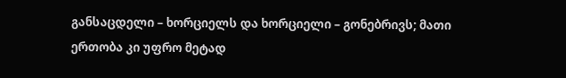განსაცდელი – ხორციელს და ხორციელი – გონებრივს; მათი ერთობა კი უფრო მეტად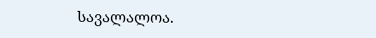სავალალოა.